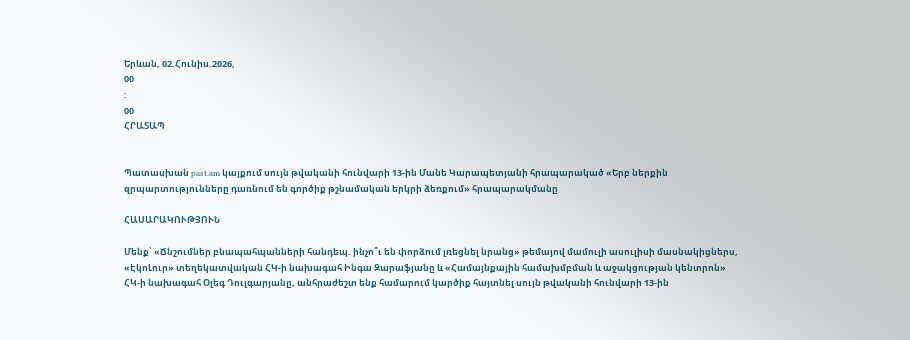Երևան, 02.Հունիս.2026,
00
:
00
ՀՐԱՏԱՊ


Պատասխան past.am կայքում սույն թվականի հունվարի 13-ին Մանե Կարապետյանի հրապարակած «Երբ ներքին զրպարտությունները դառնում են գործիք թշնամական երկրի ձեռքում» հրապարակմանը

ՀԱՍԱՐԱԿՈՒԹՅՈՒՆ

Մենք՝ «Ճնշումներ բնապահպանների հանդեպ. ինչո՞ւ են փորձում լռեցնել նրանց» թեմայով մամուլի ասուլիսի մասնակիցներս, «ԷկոԼուր» տեղեկատվական ՀԿ-ի նախագահ Ինգա Զարաֆյանը և «Համայնքային համախմբման և աջակցության կենտրոն» ՀԿ-ի նախագահ Օլեգ Դուլգարյանը, անհրաժեշտ ենք համարում կարծիք հայտնել սույն թվականի հունվարի 13-ին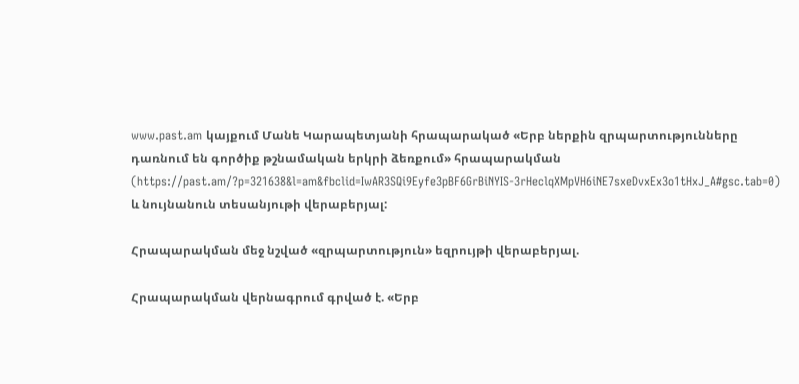www.past.am կայքում Մանե Կարապետյանի հրապարակած «Երբ ներքին զրպարտությունները դառնում են գործիք թշնամական երկրի ձեռքում» հրապարակման (https://past.am/?p=321638&l=am&fbclid=IwAR3SQi9Eyfe3pBF6GrBiNYIS-3rHeclqXMpVH6iNE7sxeDvxEx3o1tHxJ_A#gsc.tab=0) և նույնանուն տեսանյութի վերաբերյալ:

Հրապարակման մեջ նշված «զրպարտություն» եզրույթի վերաբերյալ.

Հրապարակման վերնագրում գրված է. «Երբ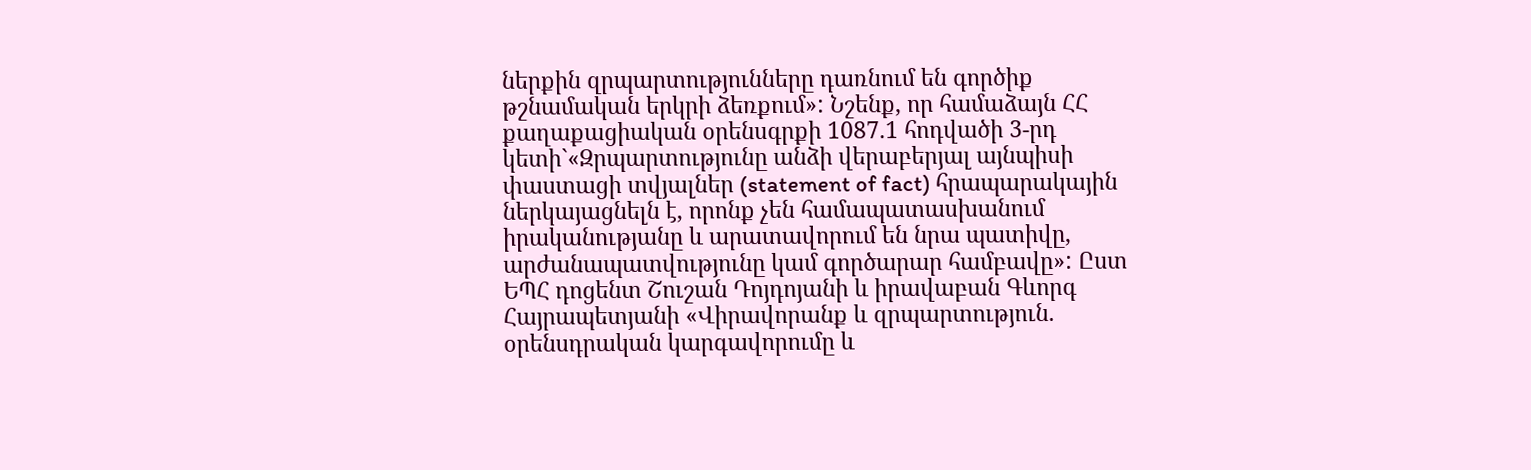ներքին զրպարտությունները դառնում են գործիք թշնամական երկրի ձեռքում»: Նշենք, որ համաձայն ՀՀ քաղաքացիական օրենսգրքի 1087.1 հոդվածի 3-րդ կետի`«Զրպարտությունը անձի վերաբերյալ այնպիսի փաստացի տվյալներ (statement of fact) հրապարակային ներկայացնելն է, որոնք չեն համապատասխանում իրականությանը և արատավորում են նրա պատիվը, արժանապատվությունը կամ գործարար համբավը»: Ըստ ԵՊՀ դոցենտ Շուշան Դոյդոյանի և իրավաբան Գևորգ Հայրապետյանի «Վիրավորանք և զրպարտություն. օրենսդրական կարգավորումը և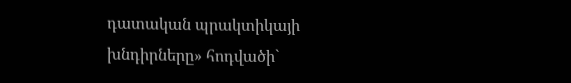դատական պրակտիկայի խնդիրները» հոդվածի`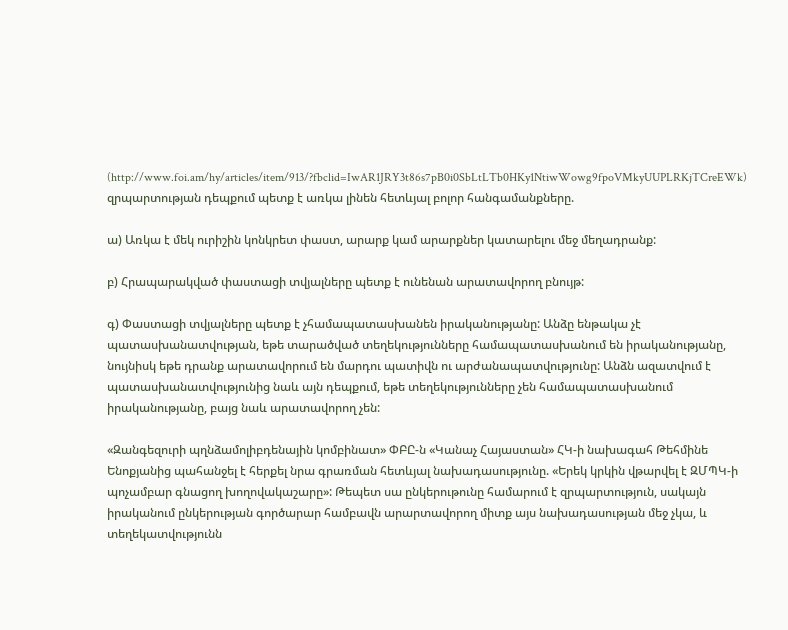(http://www.foi.am/hy/articles/item/913/?fbclid=IwAR1JRY3t86s7pB0i0SbLtLTb0HKy1NtiwWowg9fpoVMkyUUPLRKjTCreEWk) զրպարտության դեպքում պետք է առկա լինեն հետևյալ բոլոր հանգամանքները.

ա) Առկա է մեկ ուրիշին կոնկրետ փաստ, արարք կամ արարքներ կատարելու մեջ մեղադրանք:

բ) Հրապարակված փաստացի տվյալները պետք է ունենան արատավորող բնույթ:

գ) Փաստացի տվյալները պետք է չհամապատասխանեն իրականությանը: Անձը ենթակա չէ պատասխանատվության, եթե տարածված տեղեկությունները համապատասխանում են իրականությանը, նույնիսկ եթե դրանք արատավորում են մարդու պատիվն ու արժանապատվությունը: Անձն ազատվում է պատասխանատվությունից նաև այն դեպքում, եթե տեղեկությունները չեն համապատասխանում իրականությանը, բայց նաև արատավորող չեն:

«Զանգեզուրի պղնձամոլիբդենային կոմբինատ» ՓԲԸ-ն «Կանաչ Հայաստան» ՀԿ-ի նախագահ Թեհմինե Ենոքյանից պահանջել է հերքել նրա գրառման հետևյալ նախադասությունը. «Երեկ կրկին վթարվել է ԶՄՊԿ-ի պոչամբար գնացող խողովակաշարը»: Թեպետ սա ընկերութունը համարում է զրպարտություն, սակայն իրականում ընկերության գործարար համբավն արարտավորող միտք այս նախադասության մեջ չկա, և տեղեկատվությունն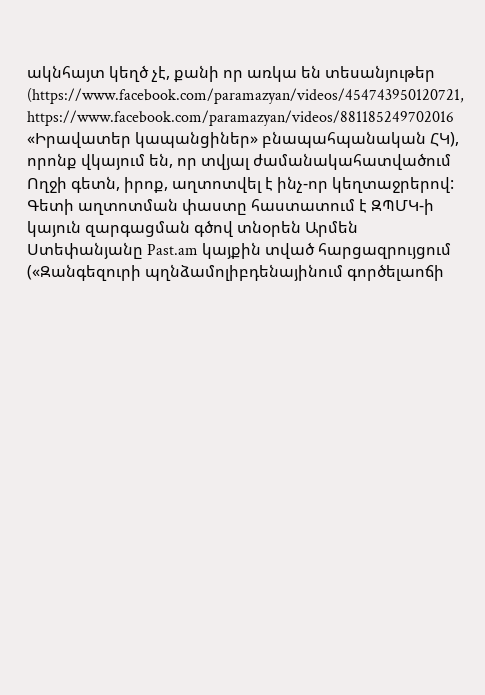ակնհայտ կեղծ չէ, քանի որ առկա են տեսանյութեր (https://www.facebook.com/paramazyan/videos/454743950120721, https://www.facebook.com/paramazyan/videos/881185249702016 «Իրավատեր կապանցիներ» բնապահպանական ՀԿ), որոնք վկայում են, որ տվյալ ժամանակահատվածում Ողջի գետն, իրոք, աղտոտվել է ինչ-որ կեղտաջրերով: Գետի աղտոտման փաստը հաստատում է ԶՊՄԿ-ի կայուն զարգացման գծով տնօրեն Արմեն Ստեփանյանը Past.am կայքին տված հարցազրույցում («Զանգեզուրի պղնձամոլիբդենայինում գործելաոճի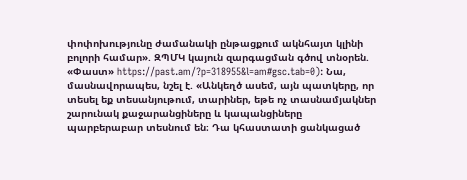փոփոխությունը ժամանակի ընթացքում ակնհայտ կլինի բոլորի համար». ԶՊՄԿ կայուն զարգացման գծով տնօրեն. «Փաստ» https://past.am/?p=318955&l=am#gsc.tab=0): Նա, մասնավորապես, նշել է. «Անկեղծ ասեմ, այն պատկերը, որ տեսել եք տեսանյութում, տարիներ, եթե ոչ տասնամյակներ շարունակ քաջարանցիները և կապանցիները պարբերաբար տեսնում են։ Դա կհաստատի ցանկացած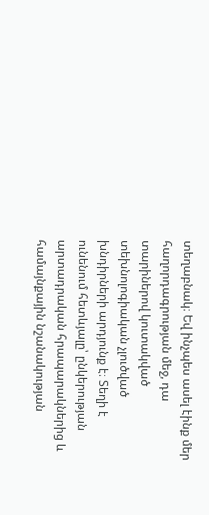տեղաբնակ։ Եվ ինչպես ասել էինք մեր հաղորդագրության մեջ, դա տարիներով կուտակված տեխնոլոգիական չլուծված խնդիրների արդյունք է։ Տեղի է ունենում հետևյալը՝ ընկերության արտադրական հրապարակներից և համայնքային նշանակության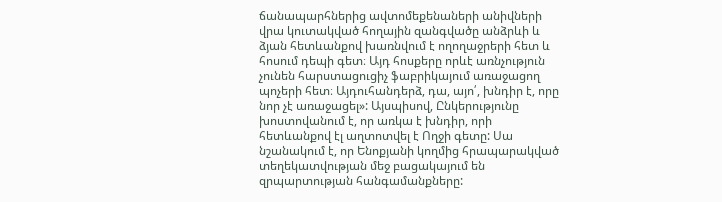ճանապարհներից ավտոմեքենաների անիվների վրա կուտակված հողային զանգվածը անձրևի և ձյան հետևանքով խառնվում է ողողաջրերի հետ և հոսում դեպի գետ։ Այդ հոսքերը որևէ առնչություն չունեն հարստացուցիչ ֆաբրիկայում առաջացող պոչերի հետ։ Այդուհանդերձ, դա, այո՛, խնդիր է, որը նոր չէ առաջացել»: Այսպիսով, Ընկերությունը խոստովանում է, որ առկա է խնդիր, որի հետևանքով էլ աղտոտվել է Ողջի գետը: Սա նշանակում է, որ Ենոքյանի կողմից հրապարակված տեղեկատվության մեջ բացակայում են զրպարտության հանգամանքները: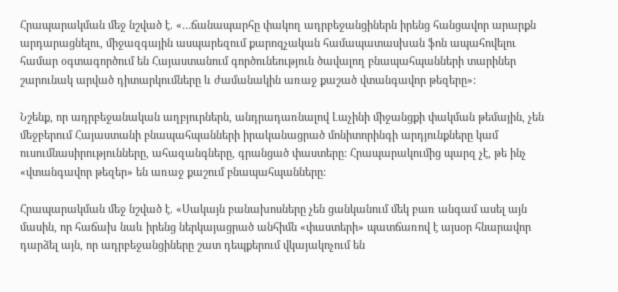Հրապարակման մեջ նշված է. «…ճանապարհը փակող ադրբեջանցիներն իրենց հանցավոր արարքն արդարացնելու, միջազգային ասպարեզում քարոզչական համապատասխան ֆոն ապահովելու համար օգտագործում են Հայաստանում գործունեություն ծավալող բնապահպանների տարիներ շարունակ արված դիտարկումները և ժամանակին առաջ քաշած վտանգավոր թեզերը»:

Նշենք, որ ադրբեջանական աղբյուրներն, անդրադառնալով Լաչինի միջանցքի փակման թեմային, չեն մեջբերում Հայաստանի բնապահպանների իրականացրած մոնիտորինգի արդյունքները կամ ուսումնասիրությունները, ահազանգները, գրանցած փաստերը: Հրապարակումից պարզ չէ, թե ինչ «վտանգավոր թեզեր» են առաջ քաշում բնապահպանները:

Հրապարակման մեջ նշված է. «Սակայն բանախոսները չեն ցանկանում մեկ բառ անգամ ասել այն մասին, որ հաճախ նաև իրենց ներկայացրած անհիմն «փաստերի» պատճառով է այսօր հնարավոր դարձել այն, որ ադրբեջանցիները շատ դեպքերում վկայակոչում են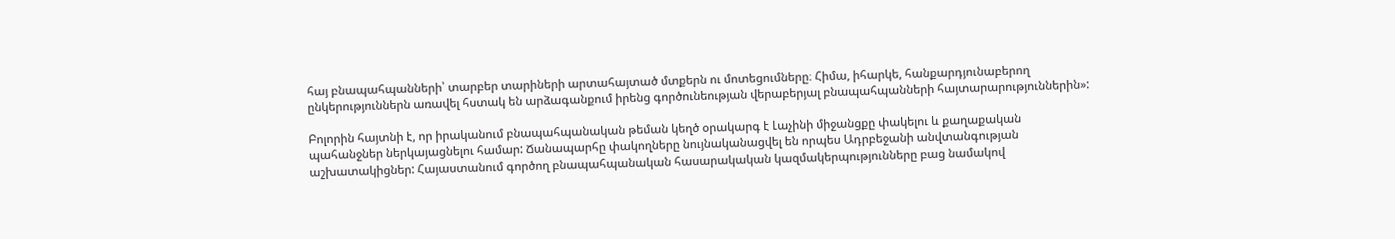հայ բնապահպանների՝ տարբեր տարիների արտահայտած մտքերն ու մոտեցումները։ Հիմա, իհարկե, հանքարդյունաբերող ընկերություններն առավել հստակ են արձագանքում իրենց գործունեության վերաբերյալ բնապահպանների հայտարարություններին»:

Բոլորին հայտնի է, որ իրականում բնապահպանական թեման կեղծ օրակարգ է Լաչինի միջանցքը փակելու և քաղաքական պահանջներ ներկայացնելու համար: Ճանապարհը փակողները նույնականացվել են որպես Ադրբեջանի անվտանգության աշխատակիցներ: Հայաստանում գործող բնապահպանական հասարակական կազմակերպությունները բաց նամակով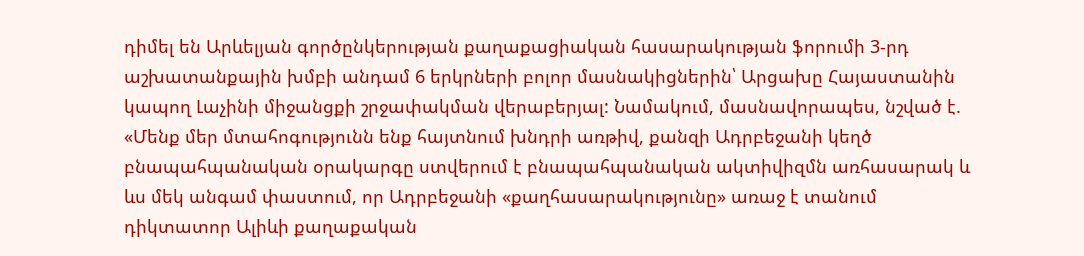դիմել են Արևելյան գործընկերության քաղաքացիական հասարակության ֆորումի 3-րդ աշխատանքային խմբի անդամ 6 երկրների բոլոր մասնակիցներին՝ Արցախը Հայաստանին կապող Լաչինի միջանցքի շրջափակման վերաբերյալ: Նամակում, մասնավորապես, նշված է. «Մենք մեր մտահոգությունն ենք հայտնում խնդրի առթիվ, քանզի Ադրբեջանի կեղծ բնապահպանական օրակարգը ստվերում է բնապահպանական ակտիվիզմն առհասարակ և ևս մեկ անգամ փաստում, որ Ադրբեջանի «քաղհասարակությունը» առաջ է տանում դիկտատոր Ալիևի քաղաքական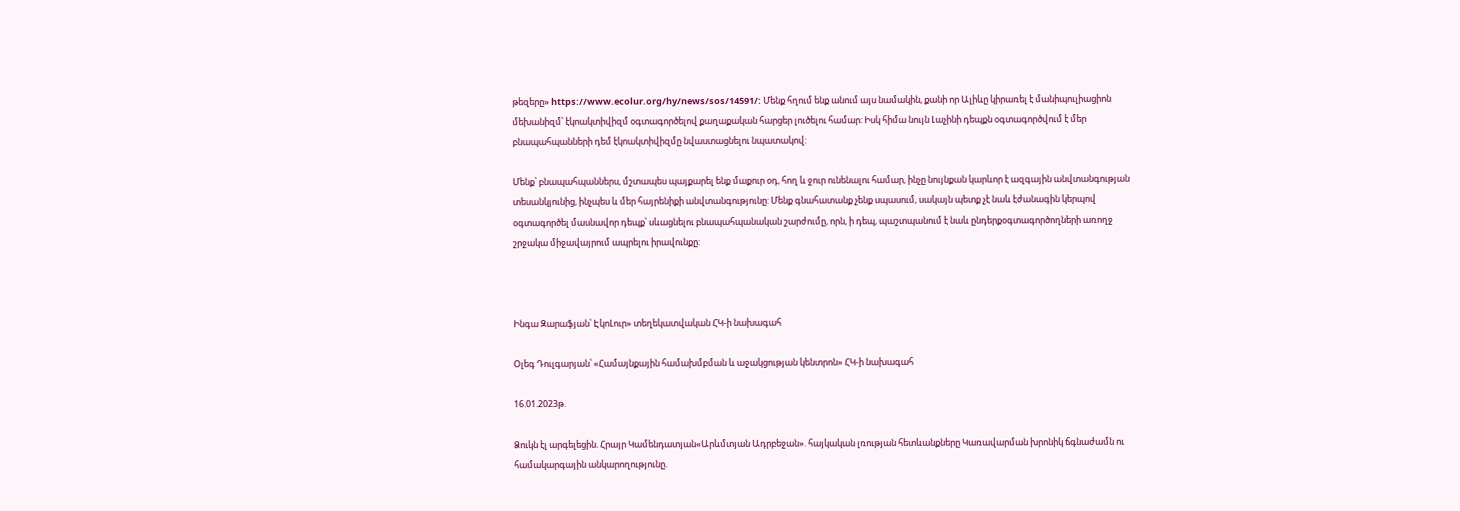թեզերը» https://www.ecolur.org/hy/news/sos/14591/: Մենք հղում ենք անում այս նամակին, քանի որ Ալիևը կիրառել է մանիպուլիացիոն մեխանիզմ՝ էկոակտիվիզմ օգտագործելով քաղաքական հարցեր լուծելու համար: Իսկ հիմա նույն Լաչինի դեպքն օգտագործվում է մեր բնապահպանների դեմ էկոակտիվիզմը նվաստացնելու նպատակով:

Մենք՝ բնապահպաններս, մշտապես պայքարել ենք մաքուր օդ, հող և ջուր ունենալու համար, ինչը նույնքան կարևոր է ազգային անվտանգության տեսանկյունից, ինչպես և մեր հայրենիքի անվտանգությունը: Մենք գնահատանք չենք սպասում, սակայն պետք չէ նաև էժանագին կերպով օգտագործել մասնավոր դեպք՝ սևացնելու բնապահպանական շարժումը, որն, ի դեպ, պաշտպանում է նաև ընդերքօգտագործողների առողջ շրջակա միջավայրում ապրելու իրավունքը:



Ինգա Զարաֆյան՝ ԷկոԼուր» տեղեկատվական ՀԿ-ի նախագահ

Օլեգ Դուլգարյան՝ «Համայնքային համախմբման և աջակցության կենտրոն» ՀԿ-ի նախագահ

16.01.2023թ.

Ձուկն էլ արգելեցին. Հրայր Կամենդատյան«Արևմտյան Ադրբեջան». հայկական լռության հետևանքները Կառավարման խրոնիկ ճգնաժամն ու համակարգային անկարողությունը.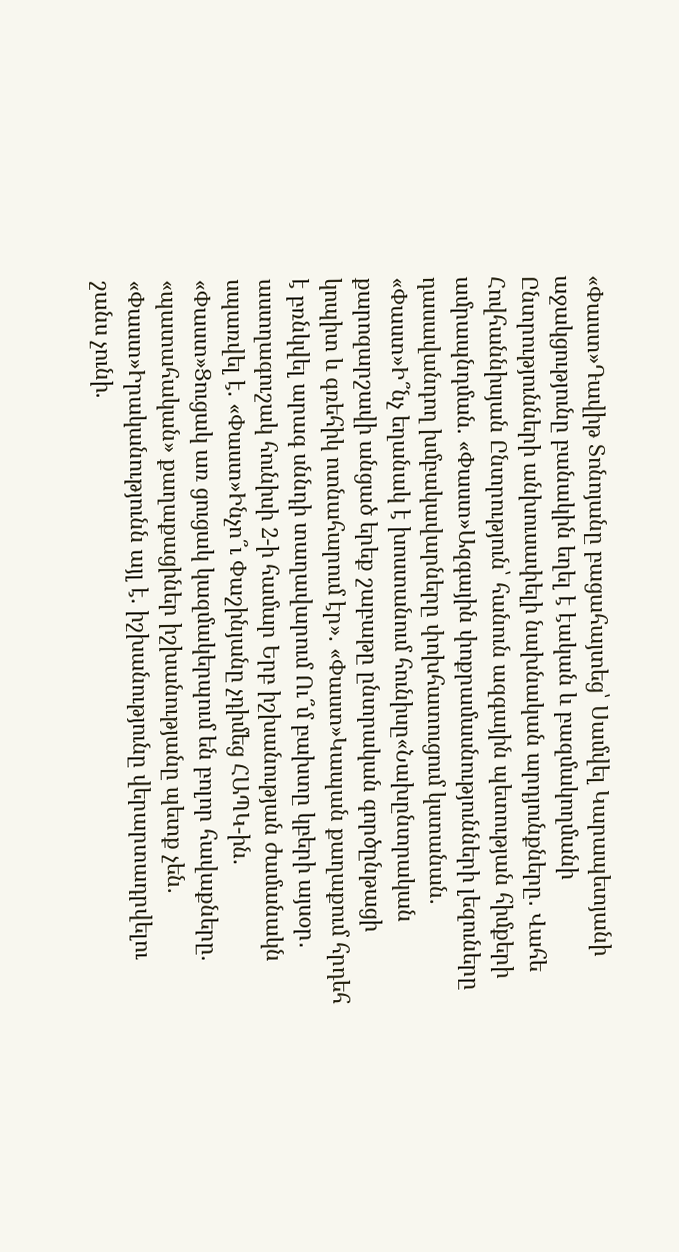«Փաստ»Դավիթ Տոնոյանը բացահայտեց՝ Սամվել Կարապետյանի աջակցությունը բանակին եղել է էական և բազմակողմանի Ընտրությունների անխուսափելի նախնական արդյունքները․ Վահե Հովհաննիսյան Ընտրություն՝ հանուն ազգային պետության հիմքերի ամրապնդման. «Փաստ»Ազգային փոքրամասնությունների լեզուները դասավանդող խմբակավարները փոխհատուցում կստանան. «Փաստ»Ի՞նչ եղանակ է խոստանում հունիսը«Նախընտրական քարոզարշավի անցած երեք շաբաթը ընտրական գործընթացի կոպիտ և գռեհիկ ոտնահարում էր». «Փաստ»Կապան քաղաքում հրդեհ է բռնկվել արագ սննդի տաղավարում Ու՞մ բախտը կբերի այսօր․ աստղագուշակ հունիսի 2-ի համար Երբ իշխանության ժամանակն սպառվել է. «Փաստ»Ինչո՞ւ Փաշինյանը չդիմեց ՀԱՊԿ-ին. «Փաստ»Ցուցակ առ ցուցակ կազմակերպում են բոլոր հավաքները. «պատահական» քաղաքացիներ իշխանությանը պետք չեն. «Փաստ»Իրականությունն այլ է. իշխանությունը վերարտադրվելու շանս չունի.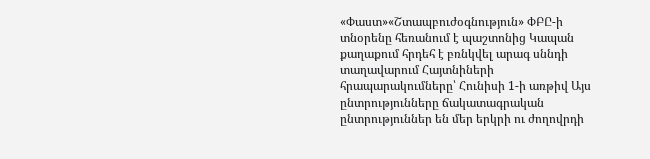«Փաստ»«Շտապբուժօգնություն» ՓԲԸ-ի տնօրենը հեռանում է պաշտոնից Կապան քաղաքում հրդեհ է բռնկվել արագ սննդի տաղավարում Հայտնիների հրապարակումները՝ Հունիսի 1-ի առթիվ Այս ընտրությունները ճակատագրական ընտրություններ են մեր երկրի ու ժողովրդի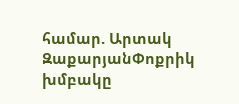համար. Արտակ ԶաքարյանՓոքրիկ խմբակը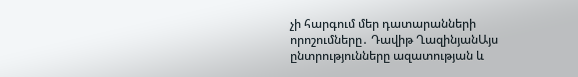չի հարգում մեր դատարանների որոշումները․ Դավիթ ՂազինյանԱյս ընտրությունները ազատության և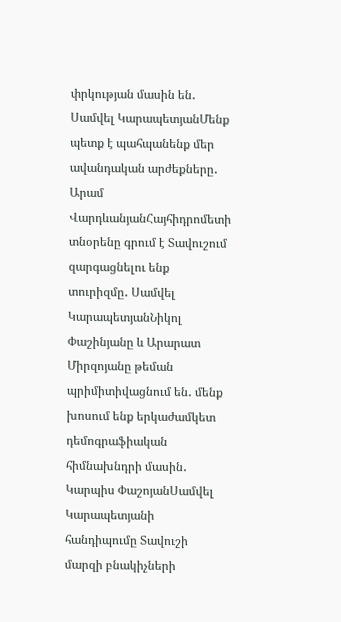փրկության մասին են․ Սամվել ԿարապետյանՄենք պետք է պահպանենք մեր ավանդական արժեքները․ Արամ ՎարդևանյանՀայհիդրոմետի տնօրենը գրում է Տավուշում զարգացնելու ենք տուրիզմը․ Սամվել ԿարապետյանՆիկոլ Փաշինյանը և Արարատ Միրզոյանը թեման պրիմիտիվացնում են․ մենք խոսում ենք երկաժամկետ դեմոգրաֆիական հիմնախնդրի մասին․ Կարպիս ՓաշոյանՍամվել Կարապետյանի հանդիպումը Տավուշի մարզի բնակիչների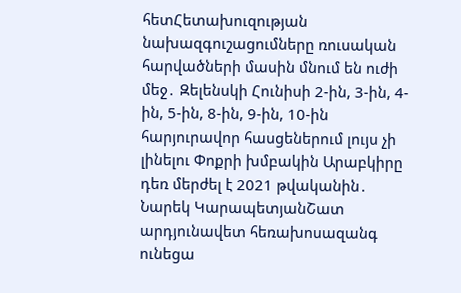հետՀետախուզության նախազգուշացումները ռուսական հարվածների մասին մնում են ուժի մեջ․ Զելենսկի Հունիսի 2-ին, 3-ին, 4-ին, 5-ին, 8-ին, 9-ին, 10-ին հարյուրավոր հասցեներում լույս չի լինելու Փոքրի խմբակին Արաբկիրը դեռ մերժել է 2021 թվականին․ Նարեկ ԿարապետյանՇատ արդյունավետ հեռախոսազանգ ունեցա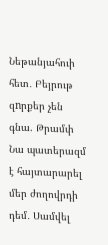Նեթանյահուի հետ․ Բեյրութ զnրքեր չեն գնա. Թրամփ Նա պատերազմ է հայտարարել մեր ժողովրդի դեմ․ Սամվել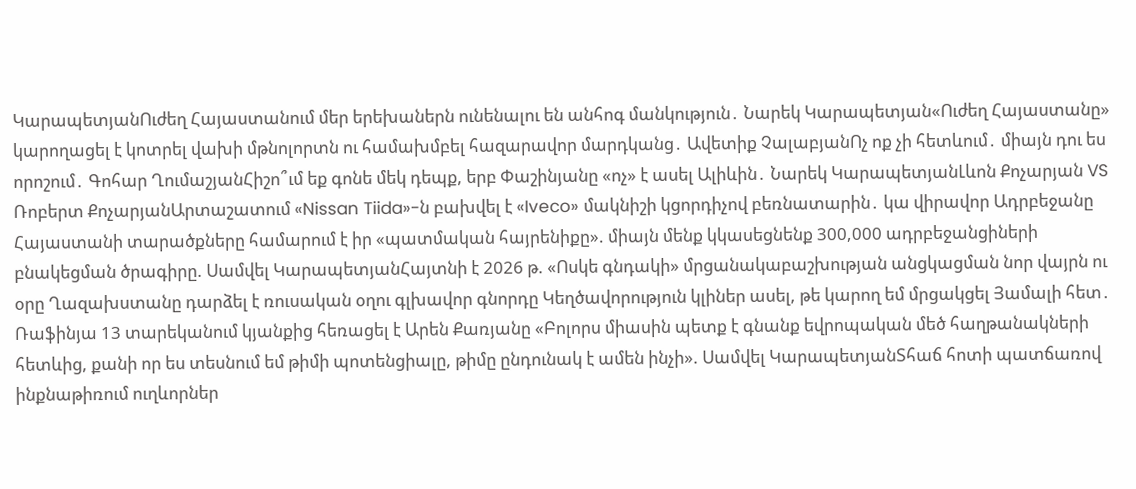ԿարապետյանՈւժեղ Հայաստանում մեր երեխաներն ունենալու են անհոգ մանկություն․ Նարեկ Կարապետյան«Ուժեղ Հայաստանը» կարողացել է կոտրել վախի մթնոլորտն ու համախմբել հազարավոր մարդկանց․ Ավետիք ՉալաբյանՈչ ոք չի հետևում․ միայն դու ես որոշում․ Գոհար ՂումաշյանՀիշո՞ւմ եք գոնե մեկ դեպք, երբ Փաշինյանը «ոչ» է ասել Ալիևին․ Նարեկ ԿարապետյանԼևոն Քոչարյան VS Ռոբերտ ՔոչարյանԱրտաշատում «Nissan Tiida»-ն բախվել է «Iveco» մակնիշի կցորդիչով բեռնատարին․ կա վիրավոր Ադրբեջանը Հայաստանի տարածքները համարում է իր «պատմական հայրենիքը». միայն մենք կկասեցնենք 300,000 ադրբեջանցիների բնակեցման ծրագիրը. Սամվել ԿարապետյանՀայտնի է 2026 թ. «Ոսկե գնդակի» մրցանակաբաշխության անցկացման նոր վայրն ու օրը Ղազախստանը դարձել է ռուսական օղու գլխավոր գնորդը Կեղծավորություն կլիներ ասել, թե կարող եմ մրցակցել Յամալի հետ․ Ռաֆինյա 13 տարեկանում կյանքից հեռացել է Արեն Քառյանը «Բոլորս միասին պետք է գնանք եվրոպական մեծ հաղթանակների հետևից, քանի որ ես տեսնում եմ թիմի պոտենցիալը, թիմը ընդունակ է ամեն ինչի». Սամվել ԿարապետյանՏհաճ հոտի պատճառով ինքնաթիռում ուղևորներ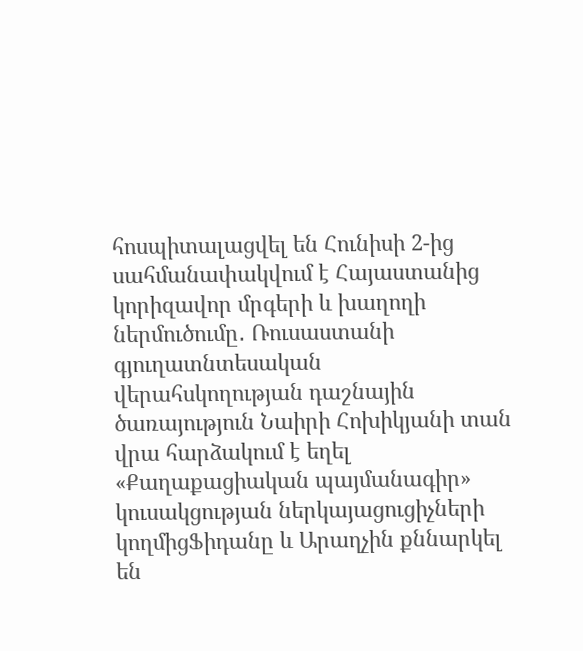հոսպիտալացվել են Հունիսի 2-ից սահմանափակվում է Հայաստանից կորիզավոր մրգերի և խաղողի ներմուծումը․ Ռուսաստանի գյուղատնտեսական վերահսկողության դաշնային ծառայություն Նաիրի Հոխիկյանի տան վրա հարձակում է եղել «Քաղաքացիական պայմանագիր» կուսակցության ներկայացուցիչների կողմիցՖիդանը և Արաղչին քննարկել են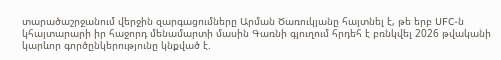տարածաշրջանում վերջին զարգացումները Արման Ծառուկյանը հայտնել է, թե երբ UFC-ն կհայտարարի իր հաջորդ մենամարտի մասին Գառնի գյուղում հրդեհ է բռնկվել 2026 թվականի կարևոր գործընկերությունը կնքված է.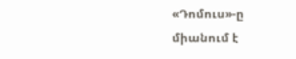«Դոմուս»-ը միանում է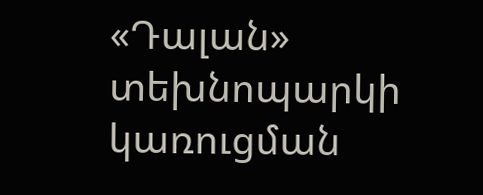«Դալան» տեխնոպարկի կառուցման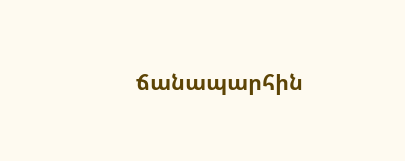ճանապարհին